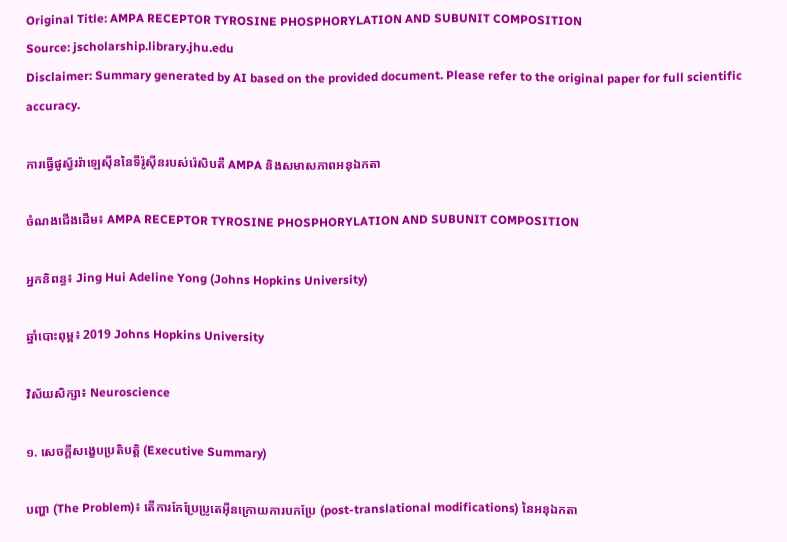Original Title: AMPA RECEPTOR TYROSINE PHOSPHORYLATION AND SUBUNIT COMPOSITION
Source: jscholarship.library.jhu.edu
Disclaimer: Summary generated by AI based on the provided document. Please refer to the original paper for full scientific accuracy.

ការធ្វើផូស្វ័ររ៉ាឡេស៊ីននៃទីរ៉ូស៊ីនរបស់រ៉េសិបតឺ AMPA និងសមាសភាពអនុឯកតា

ចំណងជើងដើម៖ AMPA RECEPTOR TYROSINE PHOSPHORYLATION AND SUBUNIT COMPOSITION

អ្នកនិពន្ធ៖ Jing Hui Adeline Yong (Johns Hopkins University)

ឆ្នាំបោះពុម្ព៖ 2019 Johns Hopkins University

វិស័យសិក្សា៖ Neuroscience

១. សេចក្តីសង្ខេបប្រតិបត្តិ (Executive Summary)

បញ្ហា (The Problem)៖ តើការកែប្រែប្រូតេអ៊ីនក្រោយការបកប្រែ (post-translational modifications) នៃអនុឯកតា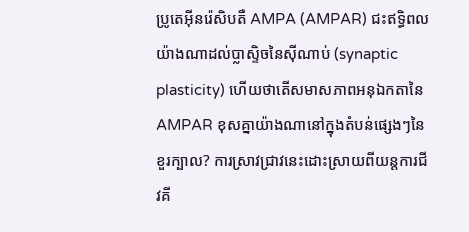ប្រូតេអ៊ីនរ៉េសិបតឺ AMPA (AMPAR) ជះឥទ្ធិពលយ៉ាងណាដល់ប្លាស្ទិចនៃស៊ីណាប់ (synaptic plasticity) ហើយថាតើសមាសភាពអនុឯកតានៃ AMPAR ខុសគ្នាយ៉ាងណានៅក្នុងតំបន់ផ្សេងៗនៃខួរក្បាល? ការស្រាវជ្រាវនេះដោះស្រាយពីយន្តការជីវគី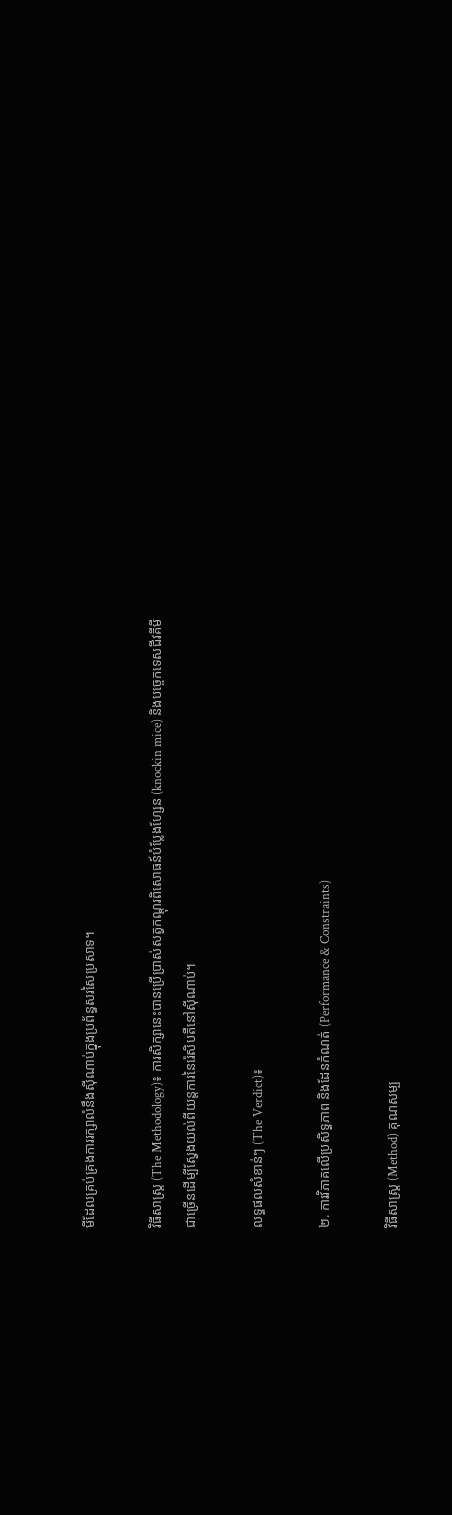មីដែលគ្រប់គ្រងការរក្សាលំនឹងស៊ីណាប់ក្នុងប្រព័ន្ធសរសៃប្រសាទ។

វិធីសាស្ត្រ (The Methodology)៖ ការសិក្សានេះបានប្រើប្រាស់សត្វកណ្តុរពិសោធន៍បំប្លែងហ្សែន (knockin mice) និងបច្ចេកទេសជីវគីមីជាច្រើនដើម្បីស្វែងយល់ពីយន្តការនៃរ៉េសិបតឺនៅស៊ីណាប់។

លទ្ធផលសំខាន់ៗ (The Verdict)៖

២. ការវិភាគលើប្រសិទ្ធភាព និងដែនកំណត់ (Performance & Constraints)

វិធីសាស្ត្រ (Method) គុណសម្ប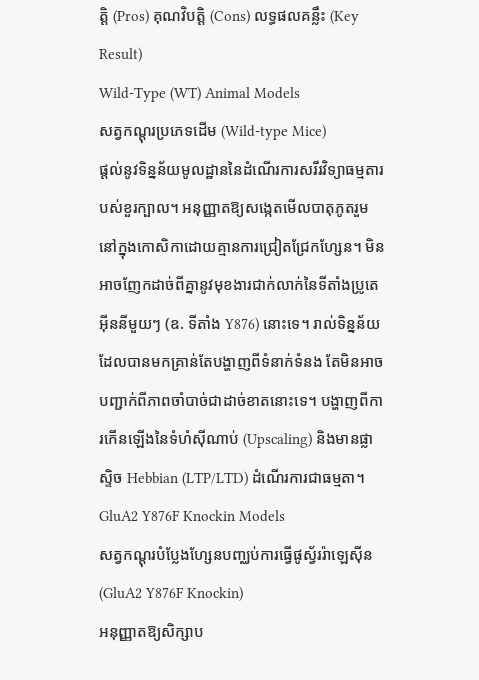ត្តិ (Pros) គុណវិបត្តិ (Cons) លទ្ធផលគន្លឹះ (Key Result)
Wild-Type (WT) Animal Models
សត្វកណ្តុរប្រភេទដើម (Wild-type Mice)
ផ្តល់នូវទិន្នន័យមូលដ្ឋាននៃដំណើរការសរីរវិទ្យាធម្មតារបស់ខួរក្បាល។ អនុញ្ញាតឱ្យសង្កេតមើលបាតុភូតរួមនៅក្នុងកោសិកាដោយគ្មានការជ្រៀតជ្រែកហ្សែន។ មិនអាចញែកដាច់ពីគ្នានូវមុខងារជាក់លាក់នៃទីតាំងប្រូតេអ៊ីននីមួយៗ (ឧ. ទីតាំង Y876) នោះទេ។ រាល់ទិន្នន័យដែលបានមកគ្រាន់តែបង្ហាញពីទំនាក់ទំនង តែមិនអាចបញ្ជាក់ពីភាពចាំបាច់ជាដាច់ខាតនោះទេ។ បង្ហាញពីការកើនឡើងនៃទំហំស៊ីណាប់ (Upscaling) និងមានផ្លាស្ទិច Hebbian (LTP/LTD) ដំណើរការជាធម្មតា។
GluA2 Y876F Knockin Models
សត្វកណ្តុរបំប្លែងហ្សែនបញ្ឈប់ការធ្វើផូស្វ័ររ៉ាឡេស៊ីន (GluA2 Y876F Knockin)
អនុញ្ញាតឱ្យសិក្សាប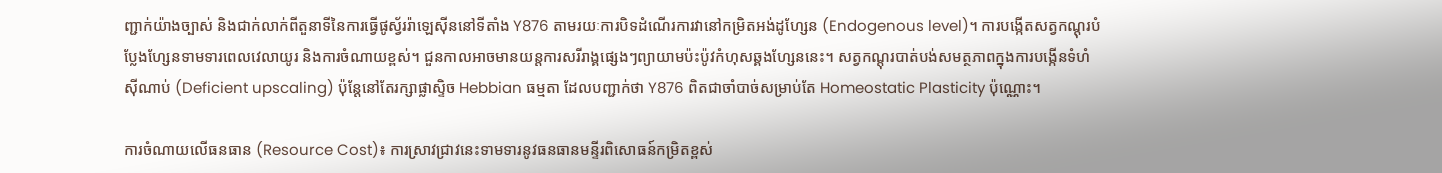ញ្ជាក់យ៉ាងច្បាស់ និងជាក់លាក់ពីតួនាទីនៃការធ្វើផូស្វ័ររ៉ាឡេស៊ីននៅទីតាំង Y876 តាមរយៈការបិទដំណើរការវានៅកម្រិតអង់ដូហ្សែន (Endogenous level)។ ការបង្កើតសត្វកណ្តុរបំប្លែងហ្សែនទាមទារពេលវេលាយូរ និងការចំណាយខ្ពស់។ ជួនកាលអាចមានយន្តការសរីរាង្គផ្សេងៗព្យាយាមប៉ះប៉ូវកំហុសឆ្គងហ្សែននេះ។ សត្វកណ្តុរបាត់បង់សមត្ថភាពក្នុងការបង្កើនទំហំស៊ីណាប់ (Deficient upscaling) ប៉ុន្តែនៅតែរក្សាផ្លាស្ទិច Hebbian ធម្មតា ដែលបញ្ជាក់ថា Y876 ពិតជាចាំបាច់សម្រាប់តែ Homeostatic Plasticity ប៉ុណ្ណោះ។

ការចំណាយលើធនធាន (Resource Cost)៖ ការស្រាវជ្រាវនេះទាមទារនូវធនធានមន្ទីរពិសោធន៍កម្រិតខ្ពស់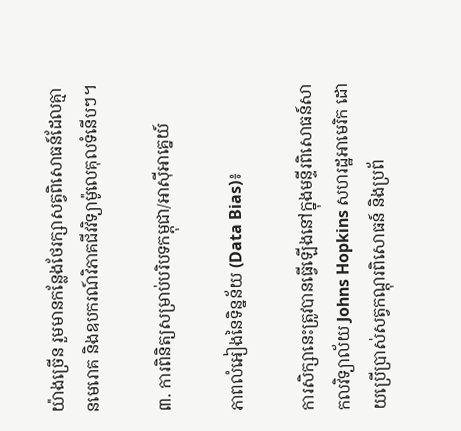យ៉ាងច្រើន រួមមានកន្លែងថែរក្សាសត្វពិសោធន៍ដែលគ្មានមេរោគ និងឧបករណ៍វិភាគជីវវិទ្យាម៉ូលេគុលទំនើបៗ។

៣. ការពិនិត្យសម្រាប់បរិបទកម្ពុជា/អាស៊ីអាគ្នេយ៍

ភាពលំអៀងនៃទិន្នន័យ (Data Bias)៖

ការសិក្សានេះត្រូវបានធ្វើឡើងនៅក្នុងមន្ទីរពិសោធន៍សាកលវិទ្យាល័យ Johns Hopkins សហរដ្ឋអាមេរិក ដោយប្រើប្រាស់សត្វកណ្តុរពិសោធន៍ និងប្រព័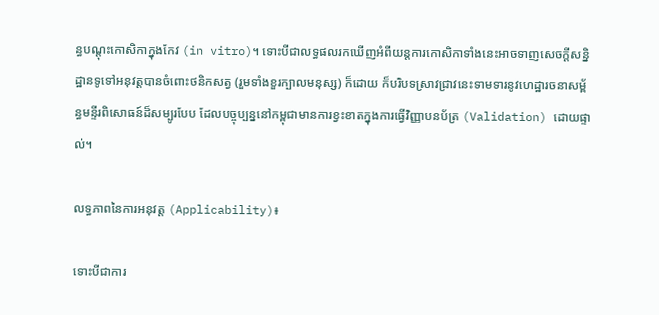ន្ធបណ្តុះកោសិកាក្នុងកែវ (in vitro)។ ទោះបីជាលទ្ធផលរកឃើញអំពីយន្តការកោសិកាទាំងនេះអាចទាញសេចក្តីសន្និដ្ឋានទូទៅអនុវត្តបានចំពោះថនិកសត្វ (រួមទាំងខួរក្បាលមនុស្ស) ក៏ដោយ ក៏បរិបទស្រាវជ្រាវនេះទាមទារនូវហេដ្ឋារចនាសម្ព័ន្ធមន្ទីរពិសោធន៍ដ៏សម្បូរបែប ដែលបច្ចុប្បន្ននៅកម្ពុជាមានការខ្វះខាតក្នុងការធ្វើវិញ្ញាបនប័ត្រ (Validation) ដោយផ្ទាល់។

លទ្ធភាពនៃការអនុវត្ត (Applicability)៖

ទោះបីជាការ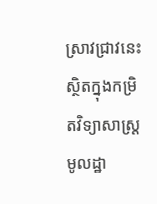ស្រាវជ្រាវនេះស្ថិតក្នុងកម្រិតវិទ្យាសាស្ត្រមូលដ្ឋា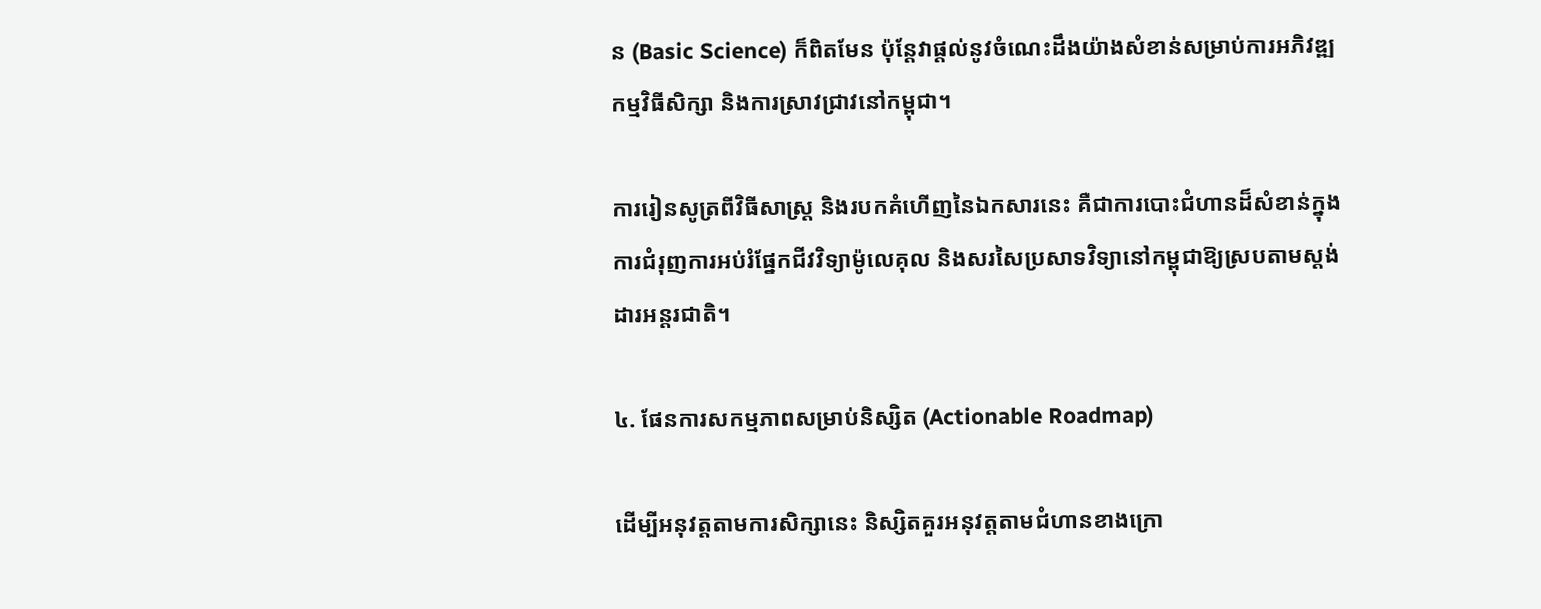ន (Basic Science) ក៏ពិតមែន ប៉ុន្តែវាផ្តល់នូវចំណេះដឹងយ៉ាងសំខាន់សម្រាប់ការអភិវឌ្ឍកម្មវិធីសិក្សា និងការស្រាវជ្រាវនៅកម្ពុជា។

ការរៀនសូត្រពីវិធីសាស្ត្រ និងរបកគំហើញនៃឯកសារនេះ គឺជាការបោះជំហានដ៏សំខាន់ក្នុងការជំរុញការអប់រំផ្នែកជីវវិទ្យាម៉ូលេគុល និងសរសៃប្រសាទវិទ្យានៅកម្ពុជាឱ្យស្របតាមស្តង់ដារអន្តរជាតិ។

៤. ផែនការសកម្មភាពសម្រាប់និស្សិត (Actionable Roadmap)

ដើម្បីអនុវត្តតាមការសិក្សានេះ និស្សិតគួរអនុវត្តតាមជំហានខាងក្រោ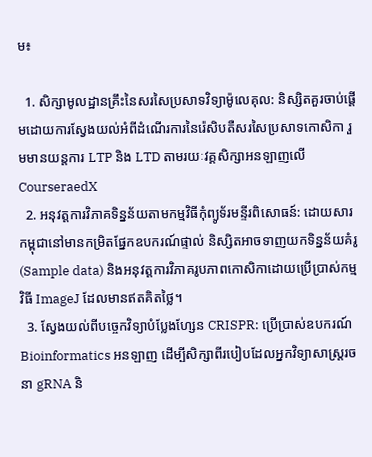ម៖

  1. សិក្សាមូលដ្ឋានគ្រឹះនៃសរសៃប្រសាទវិទ្យាម៉ូលេគុល: និស្សិតគួរចាប់ផ្តើមដោយការស្វែងយល់អំពីដំណើរការនៃរ៉េសិបតឺសរសៃប្រសាទកោសិកា រួមមានយន្តការ LTP និង LTD តាមរយៈវគ្គសិក្សាអនឡាញលើ CourseraedX
  2. អនុវត្តការវិភាគទិន្នន័យតាមកម្មវិធីកុំព្យូទ័រមន្ទីរពិសោធន៍: ដោយសារកម្ពុជានៅមានកម្រិតផ្នែកឧបករណ៍ផ្ទាល់ និស្សិតអាចទាញយកទិន្នន័យគំរូ (Sample data) និងអនុវត្តការវិភាគរូបភាពកោសិកាដោយប្រើប្រាស់កម្មវិធី ImageJ ដែលមានឥតគិតថ្លៃ។
  3. ស្វែងយល់ពីបច្ចេកវិទ្យាបំប្លែងហ្សែន CRISPR: ប្រើប្រាស់ឧបករណ៍ Bioinformatics អនឡាញ ដើម្បីសិក្សាពីរបៀបដែលអ្នកវិទ្យាសាស្ត្ររចនា gRNA និ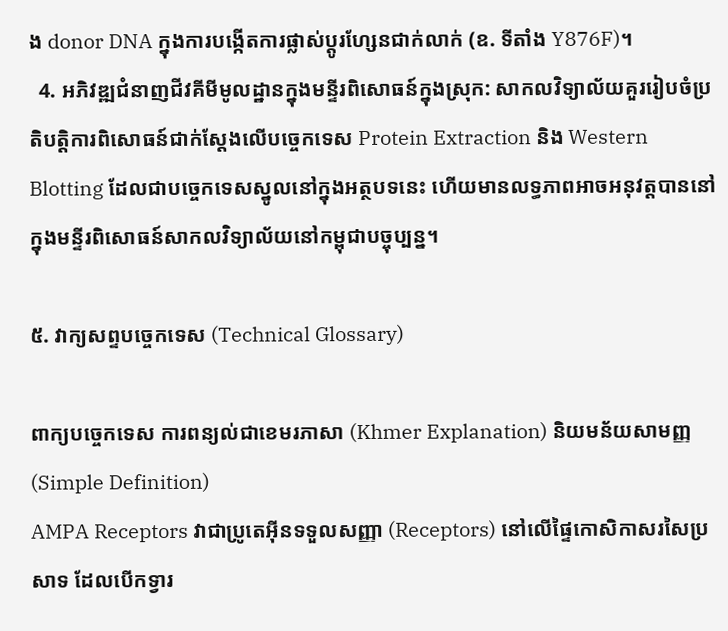ង donor DNA ក្នុងការបង្កើតការផ្លាស់ប្តូរហ្សែនជាក់លាក់ (ឧ. ទីតាំង Y876F)។
  4. អភិវឌ្ឍជំនាញជីវគីមីមូលដ្ឋានក្នុងមន្ទីរពិសោធន៍ក្នុងស្រុក: សាកលវិទ្យាល័យគួររៀបចំប្រតិបត្តិការពិសោធន៍ជាក់ស្តែងលើបច្ចេកទេស Protein Extraction និង Western Blotting ដែលជាបច្ចេកទេសស្នូលនៅក្នុងអត្ថបទនេះ ហើយមានលទ្ធភាពអាចអនុវត្តបាននៅក្នុងមន្ទីរពិសោធន៍សាកលវិទ្យាល័យនៅកម្ពុជាបច្ចុប្បន្ន។

៥. វាក្យសព្ទបច្ចេកទេស (Technical Glossary)

ពាក្យបច្ចេកទេស ការពន្យល់ជាខេមរភាសា (Khmer Explanation) និយមន័យសាមញ្ញ (Simple Definition)
AMPA Receptors វាជាប្រូតេអ៊ីនទទួលសញ្ញា (Receptors) នៅលើផ្ទៃកោសិកាសរសៃប្រសាទ ដែលបើកទ្វារ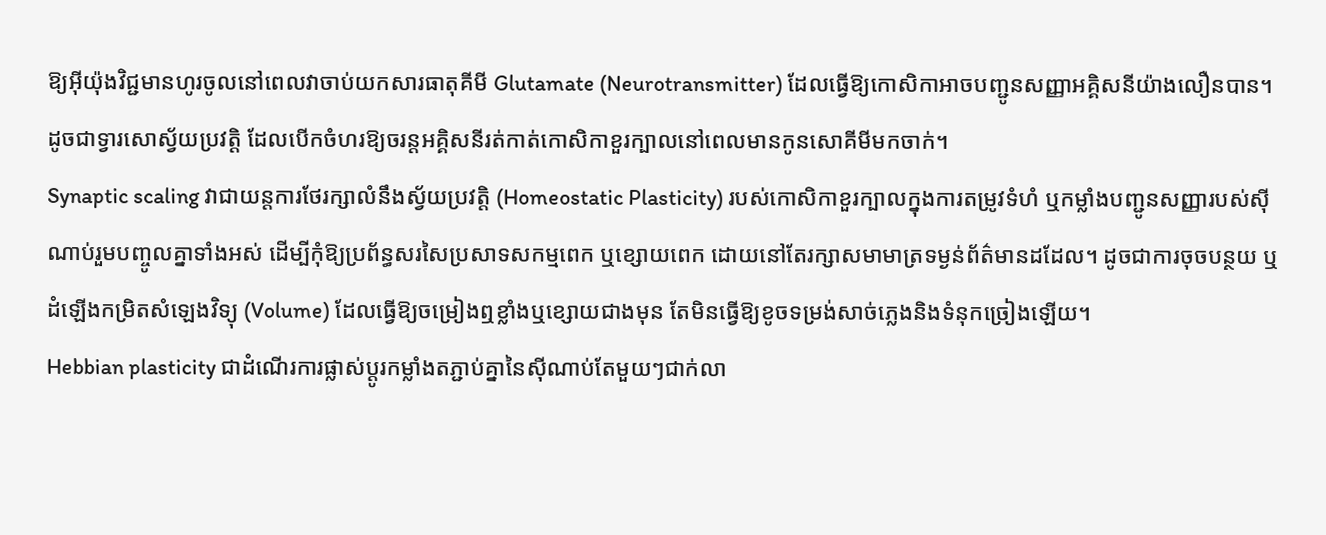ឱ្យអ៊ីយ៉ុងវិជ្ជមានហូរចូលនៅពេលវាចាប់យកសារធាតុគីមី Glutamate (Neurotransmitter) ដែលធ្វើឱ្យកោសិកាអាចបញ្ជូនសញ្ញាអគ្គិសនីយ៉ាងលឿនបាន។ ដូចជាទ្វារសោស្វ័យប្រវត្តិ ដែលបើកចំហរឱ្យចរន្តអគ្គិសនីរត់កាត់កោសិកាខួរក្បាលនៅពេលមានកូនសោគីមីមកចាក់។
Synaptic scaling វាជាយន្តការថែរក្សាលំនឹងស្វ័យប្រវត្តិ (Homeostatic Plasticity) របស់កោសិកាខួរក្បាលក្នុងការតម្រូវទំហំ ឬកម្លាំងបញ្ជូនសញ្ញារបស់ស៊ីណាប់រួមបញ្ចូលគ្នាទាំងអស់ ដើម្បីកុំឱ្យប្រព័ន្ធសរសៃប្រសាទសកម្មពេក ឬខ្សោយពេក ដោយនៅតែរក្សាសមាមាត្រទម្ងន់ព័ត៌មានដដែល។ ដូចជាការចុចបន្ថយ ឬដំឡើងកម្រិតសំឡេងវិទ្យុ (Volume) ដែលធ្វើឱ្យចម្រៀងឮខ្លាំងឬខ្សោយជាងមុន តែមិនធ្វើឱ្យខូចទម្រង់សាច់ភ្លេងនិងទំនុកច្រៀងឡើយ។
Hebbian plasticity ជាដំណើរការផ្លាស់ប្តូរកម្លាំងតភ្ជាប់គ្នានៃស៊ីណាប់តែមួយៗជាក់លា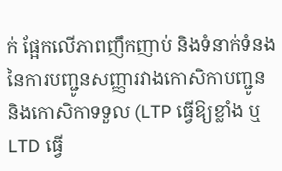ក់ ផ្អែកលើភាពញឹកញាប់ និងទំនាក់ទំនងនៃការបញ្ជូនសញ្ញារវាងកោសិកាបញ្ជូន និងកោសិកាទទួល (LTP ធ្វើឱ្យខ្លាំង ឬ LTD ធ្វើ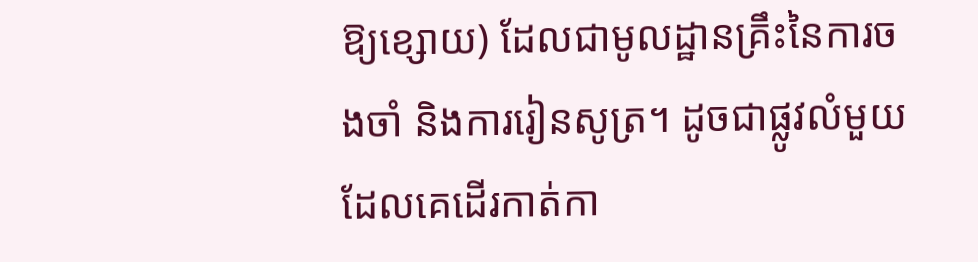ឱ្យខ្សោយ) ដែលជាមូលដ្ឋានគ្រឹះនៃការចងចាំ និងការរៀនសូត្រ។ ដូចជាផ្លូវលំមួយដែលគេដើរកាត់កា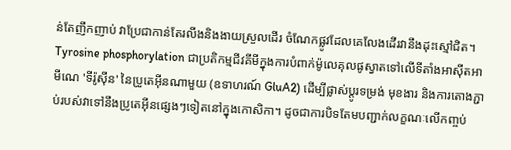ន់តែញឹកញាប់ វាប្រែជាកាន់តែរលីងនិងងាយស្រួលដើរ ចំណែកផ្លូវដែលគេលែងដើរវានឹងដុះស្មៅជិត។
Tyrosine phosphorylation ជាប្រតិកម្មជីវគីមីក្នុងការបំពាក់ម៉ូលេគុលផូស្វាតទៅលើទីតាំងអាស៊ីតអាមីណេ 'ទីរ៉ូស៊ីន' នៃប្រូតេអ៊ីនណាមួយ (ឧទាហរណ៍ GluA2) ដើម្បីផ្លាស់ប្តូរទម្រង់ មុខងារ និងការតោងភ្ជាប់របស់វាទៅនឹងប្រូតេអ៊ីនផ្សេងៗទៀតនៅក្នុងកោសិកា។ ដូចជាការបិទតែមបញ្ជាក់លក្ខណៈលើកញ្ចប់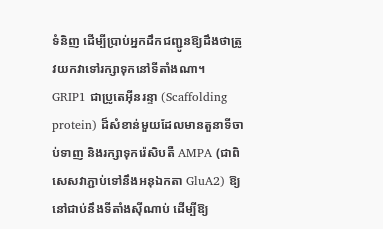ទំនិញ ដើម្បីប្រាប់អ្នកដឹកជញ្ជូនឱ្យដឹងថាត្រូវយកវាទៅរក្សាទុកនៅទីតាំងណា។
GRIP1 ជាប្រូតេអ៊ីនរន្ទា (Scaffolding protein) ដ៏សំខាន់មួយដែលមានតួនាទីចាប់ទាញ និងរក្សាទុករ៉េសិបតឺ AMPA (ជាពិសេសវាភ្ជាប់ទៅនឹងអនុឯកតា GluA2) ឱ្យនៅជាប់នឹងទីតាំងស៊ីណាប់ ដើម្បីឱ្យ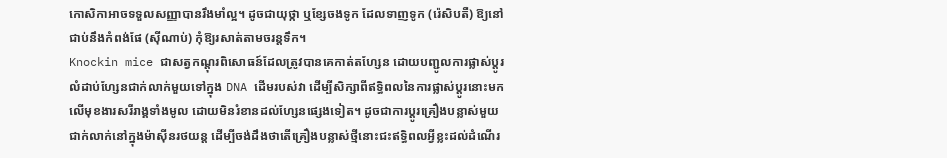កោសិកាអាចទទួលសញ្ញាបានរឹងមាំល្អ។ ដូចជាយុថ្កា ឬខ្សែចងទូក ដែលទាញទូក (រ៉េសិបតឺ) ឱ្យនៅជាប់នឹងកំពង់ផែ (ស៊ីណាប់) កុំឱ្យរសាត់តាមចរន្តទឹក។
Knockin mice ជាសត្វកណ្តុរពិសោធន៍ដែលត្រូវបានគេកាត់តហ្សែន ដោយបញ្ជូលការផ្លាស់ប្តូរលំដាប់ហ្សែនជាក់លាក់មួយទៅក្នុង DNA ដើមរបស់វា ដើម្បីសិក្សាពីឥទ្ធិពលនៃការផ្លាស់ប្តូរនោះមកលើមុខងារសរីរាង្គទាំងមូល ដោយមិនរំខានដល់ហ្សែនផ្សេងទៀត។ ដូចជាការប្តូរគ្រឿងបន្លាស់មួយជាក់លាក់នៅក្នុងម៉ាស៊ីនរថយន្ត ដើម្បីចង់ដឹងថាតើគ្រឿងបន្លាស់ថ្មីនោះជះឥទ្ធិពលអ្វីខ្លះដល់ដំណើរ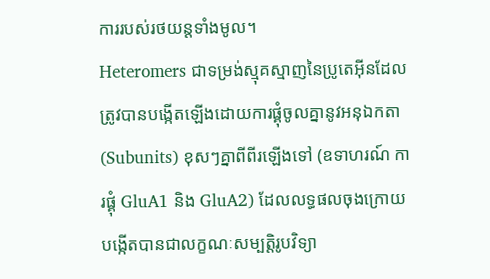ការរបស់រថយន្តទាំងមូល។
Heteromers ជាទម្រង់ស្មុគស្មាញនៃប្រូតេអ៊ីនដែលត្រូវបានបង្កើតឡើងដោយការផ្គុំចូលគ្នានូវអនុឯកតា (Subunits) ខុសៗគ្នាពីពីរឡើងទៅ (ឧទាហរណ៍ ការផ្គុំ GluA1 និង GluA2) ដែលលទ្ធផលចុងក្រោយបង្កើតបានជាលក្ខណៈសម្បត្តិរូបវិទ្យា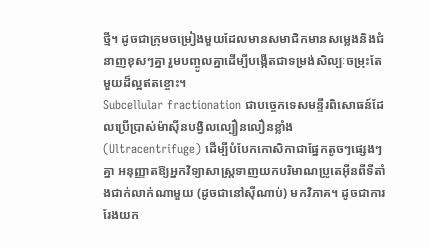ថ្មី។ ដូចជាក្រុមចម្រៀងមួយដែលមានសមាជិកមានសម្លេងនិងជំនាញខុសៗគ្នា រួមបញ្ចូលគ្នាដើម្បីបង្កើតជាទម្រង់សិល្បៈចម្រុះតែមួយដ៏ល្អឥតខ្ចោះ។
Subcellular fractionation ជាបច្ចេកទេសមន្ទីរពិសោធន៍ដែលប្រើប្រាស់ម៉ាស៊ីនបង្វិលល្បឿនលឿនខ្លាំង (Ultracentrifuge) ដើម្បីបំបែកកោសិកាជាផ្នែកតូចៗផ្សេងៗគ្នា អនុញ្ញាតឱ្យអ្នកវិទ្យាសាស្ត្រទាញយកបរិមាណប្រូតេអ៊ីនពីទីតាំងជាក់លាក់ណាមួយ (ដូចជានៅស៊ីណាប់) មកវិភាគ។ ដូចជាការរែងយក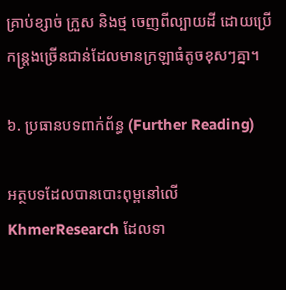គ្រាប់ខ្សាច់ ក្រួស និងថ្ម ចេញពីល្បាយដី ដោយប្រើកន្ត្រងច្រើនជាន់ដែលមានក្រឡាធំតូចខុសៗគ្នា។

៦. ប្រធានបទពាក់ព័ន្ធ (Further Reading)

អត្ថបទដែលបានបោះពុម្ពនៅលើ KhmerResearch ដែលទា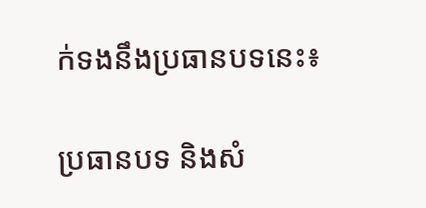ក់ទងនឹងប្រធានបទនេះ៖

ប្រធានបទ និងសំ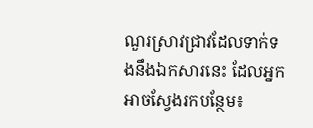ណួរស្រាវជ្រាវដែលទាក់ទងនឹងឯកសារនេះ ដែលអ្នកអាចស្វែងរកបន្ថែម៖